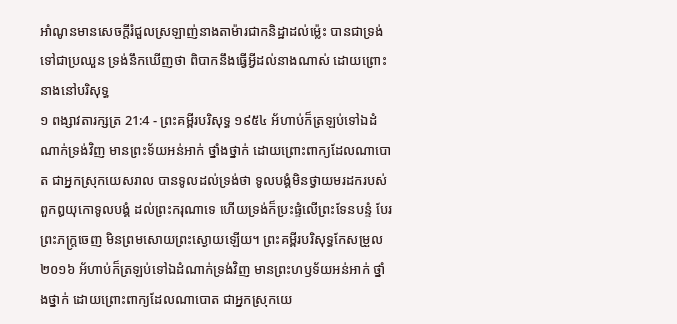អាំណូនមានសេចក្ដីរំជួលស្រឡាញ់នាងតាម៉ារជាកនិដ្ឋាដល់ម៉្លេះ បានជាទ្រង់ទៅជាប្រឈួន ទ្រង់នឹកឃើញថា ពិបាកនឹងធ្វើអ្វីដល់នាងណាស់ ដោយព្រោះនាងនៅបរិសុទ្ធ
១ ពង្សាវតារក្សត្រ 21:4 - ព្រះគម្ពីរបរិសុទ្ធ ១៩៥៤ អ័ហាប់ក៏ត្រឡប់ទៅឯដំណាក់ទ្រង់វិញ មានព្រះទ័យអន់អាក់ ថ្នាំងថ្នាក់ ដោយព្រោះពាក្យដែលណាបោត ជាអ្នកស្រុកយេសរាល បានទូលដល់ទ្រង់ថា ទូលបង្គំមិនថ្វាយមរដករបស់ពួកឰយុកោទូលបង្គំ ដល់ព្រះករុណាទេ ហើយទ្រង់ក៏ប្រះផ្ទំលើព្រះទែនបន្ទំ បែរព្រះភក្ត្រចេញ មិនព្រមសោយព្រះស្ងោយឡើយ។ ព្រះគម្ពីរបរិសុទ្ធកែសម្រួល ២០១៦ អ័ហាប់ក៏ត្រឡប់ទៅឯដំណាក់ទ្រង់វិញ មានព្រះហឫទ័យអន់អាក់ ថ្នាំងថ្នាក់ ដោយព្រោះពាក្យដែលណាបោត ជាអ្នកស្រុកយេ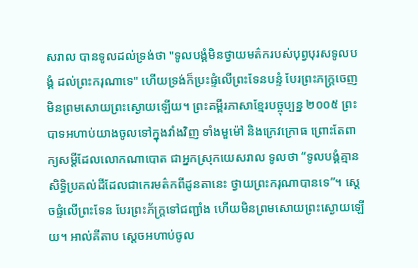សរាល បានទូលដល់ទ្រង់ថា "ទូលបង្គំមិនថ្វាយមត៌ករបស់បុព្វបុរសទូលបង្គំ ដល់ព្រះករុណាទេ" ហើយទ្រង់ក៏ប្រះផ្ទំលើព្រះទែនបន្ទំ បែរព្រះភក្ត្រចេញ មិនព្រមសោយព្រះស្ងោយឡើយ។ ព្រះគម្ពីរភាសាខ្មែរបច្ចុប្បន្ន ២០០៥ ព្រះបាទអហាប់យាងចូលទៅក្នុងវាំងវិញ ទាំងមួម៉ៅ និងក្រេវក្រោធ ព្រោះតែពាក្យសម្ដីដែលលោកណាបោត ជាអ្នកស្រុកយេសរាល ទូលថា “ទូលបង្គំគ្មានសិទ្ធិប្រគល់ដីដែលជាកេរមត៌កពីដូនតានេះ ថ្វាយព្រះករុណាបានទេ”។ ស្ដេចផ្ទំលើព្រះទែន បែរព្រះភ័ក្ត្រទៅជញ្ជាំង ហើយមិនព្រមសោយព្រះស្ងោយឡើយ។ អាល់គីតាប ស្តេចអហាប់ចូល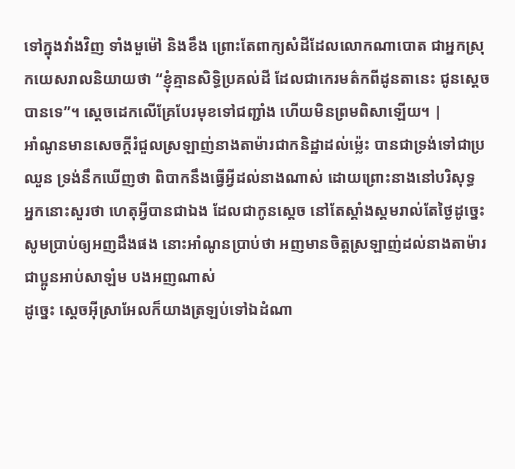ទៅក្នុងវាំងវិញ ទាំងមួម៉ៅ និងខឹង ព្រោះតែពាក្យសំដីដែលលោកណាបោត ជាអ្នកស្រុកយេសរាលនិយាយថា “ខ្ញុំគ្មានសិទ្ធិប្រគល់ដី ដែលជាកេរមត៌កពីដូនតានេះ ជូនស្តេចបានទេ”។ ស្តេចដេកលើគ្រែបែរមុខទៅជញ្ជាំង ហើយមិនព្រមពិសាឡើយ។ |
អាំណូនមានសេចក្ដីរំជួលស្រឡាញ់នាងតាម៉ារជាកនិដ្ឋាដល់ម៉្លេះ បានជាទ្រង់ទៅជាប្រឈួន ទ្រង់នឹកឃើញថា ពិបាកនឹងធ្វើអ្វីដល់នាងណាស់ ដោយព្រោះនាងនៅបរិសុទ្ធ
អ្នកនោះសួរថា ហេតុអ្វីបានជាឯង ដែលជាកូនស្តេច នៅតែស្គាំងស្គមរាល់តែថ្ងៃដូច្នេះ សូមប្រាប់ឲ្យអញដឹងផង នោះអាំណូនប្រាប់ថា អញមានចិត្តស្រឡាញ់ដល់នាងតាម៉ារ ជាប្អូនអាប់សាឡំម បងអញណាស់
ដូច្នេះ ស្តេចអ៊ីស្រាអែលក៏យាងត្រឡប់ទៅឯដំណា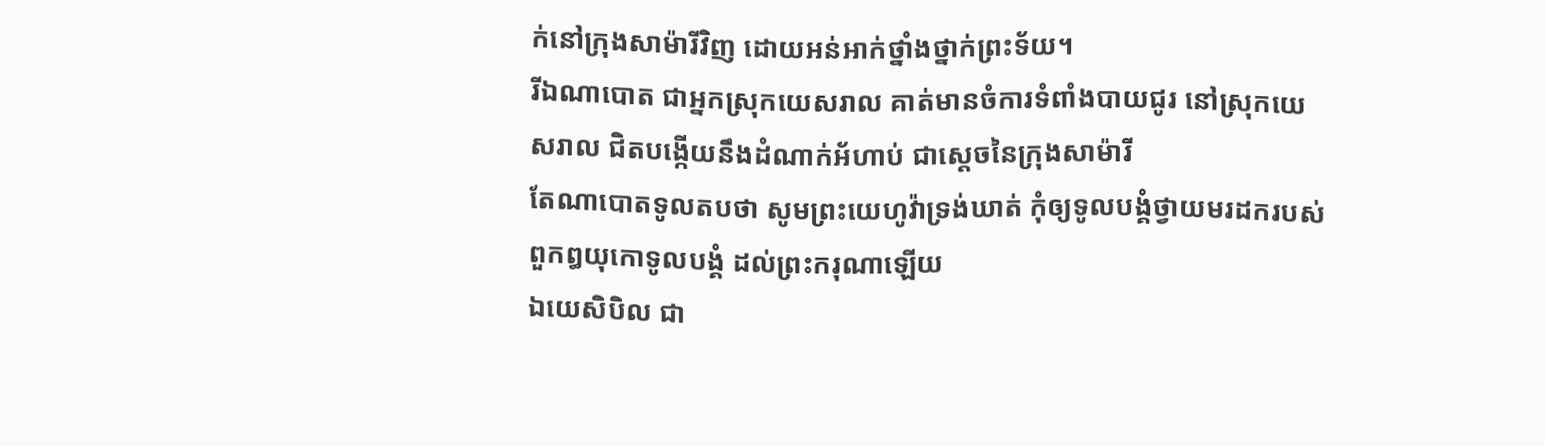ក់នៅក្រុងសាម៉ារីវិញ ដោយអន់អាក់ថ្នាំងថ្នាក់ព្រះទ័យ។
រីឯណាបោត ជាអ្នកស្រុកយេសរាល គាត់មានចំការទំពាំងបាយជូរ នៅស្រុកយេសរាល ជិតបង្កើយនឹងដំណាក់អ័ហាប់ ជាស្តេចនៃក្រុងសាម៉ារី
តែណាបោតទូលតបថា សូមព្រះយេហូវ៉ាទ្រង់ឃាត់ កុំឲ្យទូលបង្គំថ្វាយមរដករបស់ពួកឰយុកោទូលបង្គំ ដល់ព្រះករុណាឡើយ
ឯយេសិបិល ជា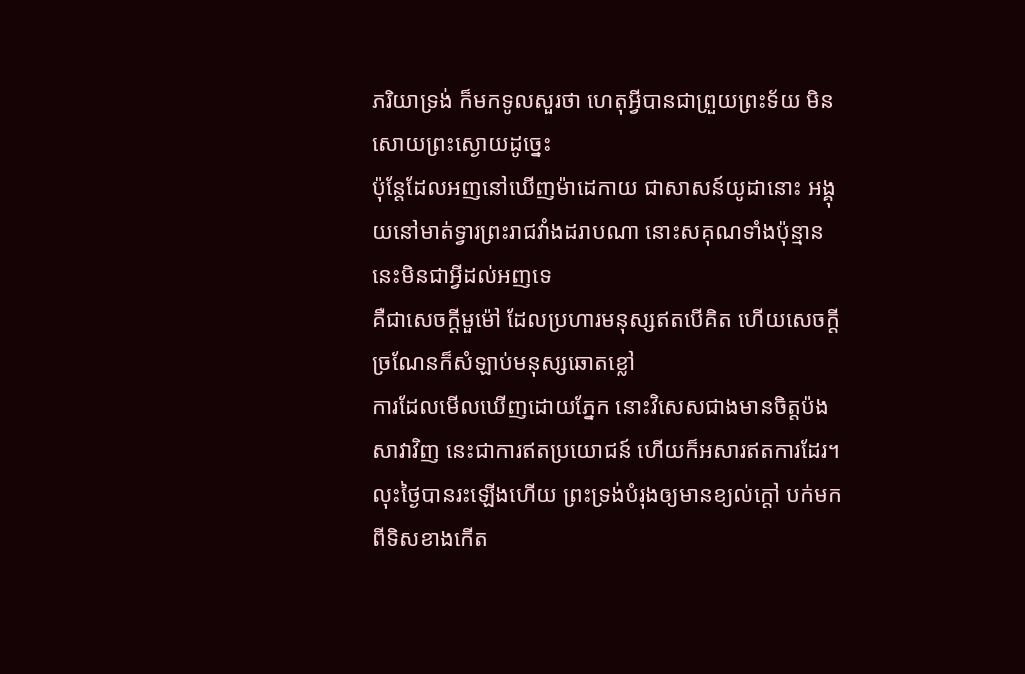ភរិយាទ្រង់ ក៏មកទូលសួរថា ហេតុអ្វីបានជាព្រួយព្រះទ័យ មិនសោយព្រះស្ងោយដូច្នេះ
ប៉ុន្តែដែលអញនៅឃើញម៉ាដេកាយ ជាសាសន៍យូដានោះ អង្គុយនៅមាត់ទ្វារព្រះរាជវាំងដរាបណា នោះសគុណទាំងប៉ុន្មាននេះមិនជាអ្វីដល់អញទេ
គឺជាសេចក្ដីមួម៉ៅ ដែលប្រហារមនុស្សឥតបើគិត ហើយសេចក្ដីច្រណែនក៏សំឡាប់មនុស្សឆោតខ្លៅ
ការដែលមើលឃើញដោយភ្នែក នោះវិសេសជាងមានចិត្តប៉ងសាវាវិញ នេះជាការឥតប្រយោជន៍ ហើយក៏អសារឥតការដែរ។
លុះថ្ងៃបានរះឡើងហើយ ព្រះទ្រង់បំរុងឲ្យមានខ្យល់ក្តៅ បក់មកពីទិសខាងកើត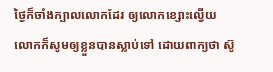ថ្ងៃក៏ចាំងក្បាលលោកដែរ ឲ្យលោកខ្សោះល្វើយ លោកក៏សូមឲ្យខ្លួនបានស្លាប់ទៅ ដោយពាក្យថា ស៊ូ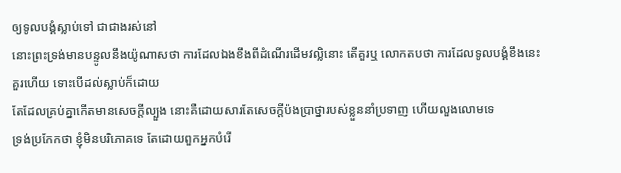ឲ្យទូលបង្គំស្លាប់ទៅ ជាជាងរស់នៅ
នោះព្រះទ្រង់មានបន្ទូលនឹងយ៉ូណាសថា ការដែលឯងខឹងពីដំណើរដើមវល្លិនោះ តើគួរឬ លោកតបថា ការដែលទូលបង្គំខឹងនេះគួរហើយ ទោះបើដល់ស្លាប់ក៏ដោយ
តែដែលគ្រប់គ្នាកើតមានសេចក្ដីល្បួង នោះគឺដោយសារតែសេចក្ដីប៉ងប្រាថ្នារបស់ខ្លួននាំប្រទាញ ហើយលួងលោមទេ
ទ្រង់ប្រកែកថា ខ្ញុំមិនបរិភោគទេ តែដោយពួកអ្នកបំរើ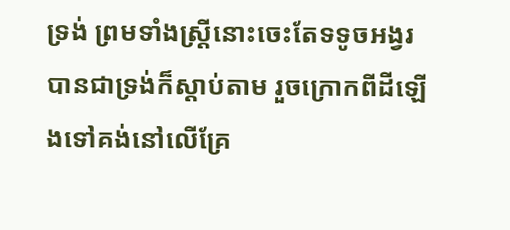ទ្រង់ ព្រមទាំងស្ត្រីនោះចេះតែទទូចអង្វរ បានជាទ្រង់ក៏ស្តាប់តាម រួចក្រោកពីដីឡើងទៅគង់នៅលើគ្រែ